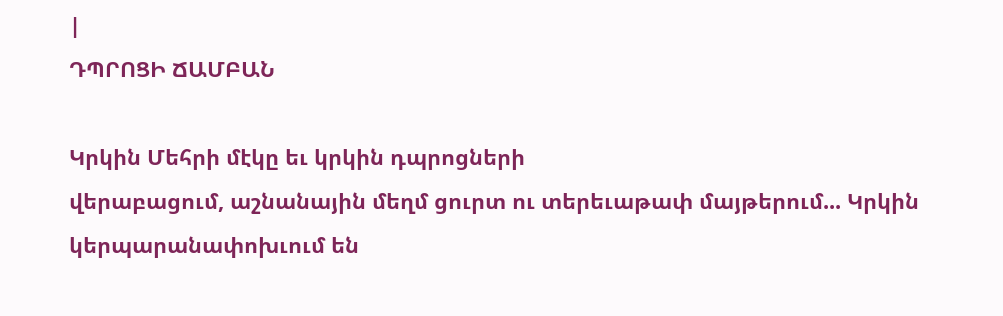|
ԴՊՐՈՑԻ ՃԱՄԲԱՆ

Կրկին Մեհրի մէկը եւ կրկին դպրոցների
վերաբացում, աշնանային մեղմ ցուրտ ու տերեւաթափ մայթերում... Կրկին
կերպարանափոխւում են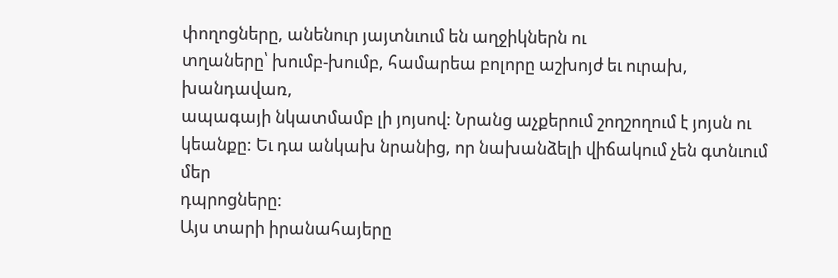փողոցները, անենուր յայտնւում են աղջիկներն ու
տղաները՝ խումբ-խումբ, համարեա բոլորը աշխոյժ եւ ուրախ, խանդավառ,
ապագայի նկատմամբ լի յոյսով: Նրանց աչքերում շողշողում է յոյսն ու
կեանքը: Եւ դա անկախ նրանից, որ նախանձելի վիճակում չեն գտնւում մեր
դպրոցները:
Այս տարի իրանահայերը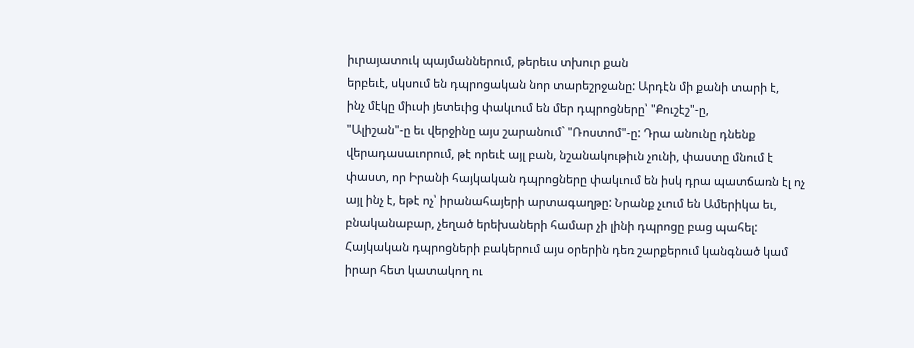իւրայատուկ պայմաններում, թերեւս տխուր քան
երբեւէ, սկսում են դպրոցական նոր տարեշրջանը: Արդէն մի քանի տարի է,
ինչ մէկը միւսի յետեւից փակւում են մեր դպրոցները՝ "Քուշէշ"-ը,
"Ալիշան"-ը եւ վերջինը այս շարանում` "Ռոստոմ"-ը: Դրա անունը դնենք
վերադասաւորում, թէ որեւէ այլ բան, նշանակութիւն չունի, փաստը մնում է
փաստ, որ Իրանի հայկական դպրոցները փակւում են իսկ դրա պատճառն էլ ոչ
այլ ինչ է, եթէ ոչ՝ իրանահայերի արտագաղթը: Նրանք չւում են Ամերիկա եւ,
բնականաբար, չեղած երեխաների համար չի լինի դպրոցը բաց պահել:
Հայկական դպրոցների բակերում այս օրերին դեռ շարքերում կանգնած կամ
իրար հետ կատակող ու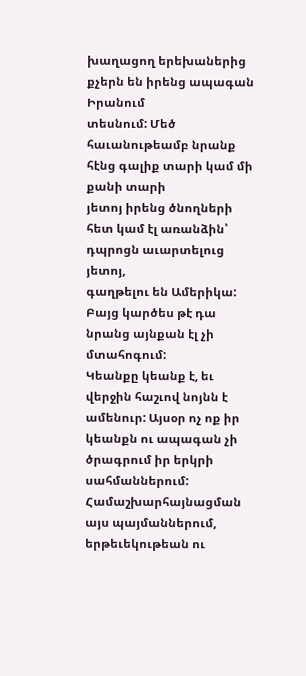խաղացող երեխաներից քչերն են իրենց ապագան Իրանում
տեսնում: Մեծ հաւանութեամբ նրանք հէնց գալիք տարի կամ մի քանի տարի
յետոյ իրենց ծնողների հետ կամ էլ առանձին՝ դպրոցն աւարտելուց յետոյ,
գաղթելու են Ամերիկա: Բայց կարծես թէ դա նրանց այնքան էլ չի մտահոգում:
Կեանքը կեանք է, եւ վերջին հաշւով նոյնն է ամենուր: Այսօր ոչ ոք իր
կեանքն ու ապագան չի ծրագրում իր երկրի սահմաններում:
Համաշխարհայնացման այս պայմաններում, երթեւեկութեան ու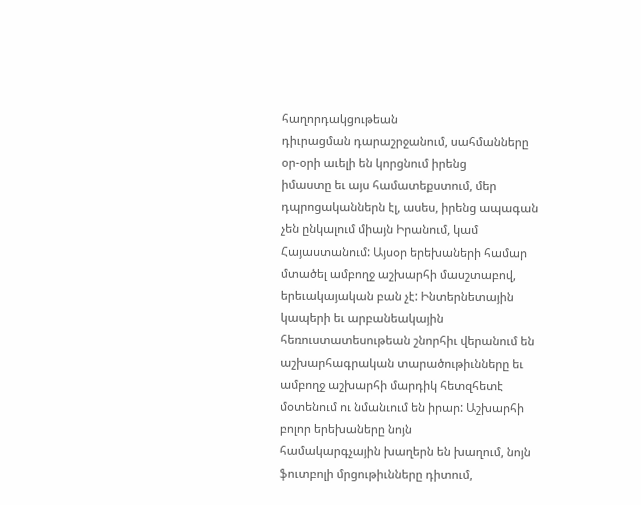հաղորդակցութեան
դիւրացման դարաշրջանում, սահմանները օր-օրի աւելի են կորցնում իրենց
իմաստը եւ այս համատեքստում, մեր դպրոցականներն էլ, ասես, իրենց ապագան
չեն ընկալում միայն Իրանում, կամ Հայաստանում: Այսօր երեխաների համար
մտածել ամբողջ աշխարհի մասշտաբով, երեւակայական բան չէ: Ինտերնետային
կապերի եւ արբանեակային հեռուստատեսութեան շնորհիւ վերանում են
աշխարհագրական տարածութիւնները եւ ամբողջ աշխարհի մարդիկ հետզհետէ
մօտենում ու նմանւում են իրար: Աշխարհի բոլոր երեխաները նոյն
համակարգչային խաղերն են խաղում, նոյն ֆուտբոլի մրցութիւնները դիտում,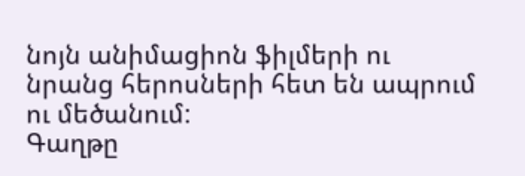նոյն անիմացիոն ֆիլմերի ու նրանց հերոսների հետ են ապրում ու մեծանում:
Գաղթը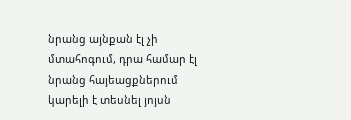նրանց այնքան էլ չի մտահոգում, դրա համար էլ նրանց հայեացքներում
կարելի է տեսնել յոյսն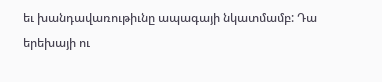եւ խանդավառութիւնը ապագայի նկատմամբ: Դա
երեխայի ու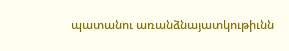պատանու առանձնայատկութիւնն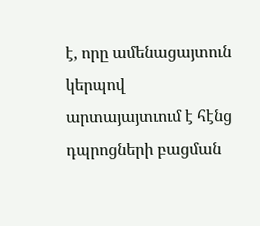է, որը ամենացայտուն կերպով
արտայայտւում է հէնց դպրոցների բացման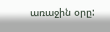առաջին օրը: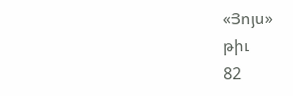«Յոյս»
թիւ
82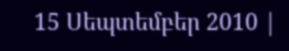15 Սեպտեմբեր 2010 |